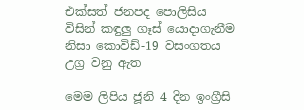එක්සත් ජනපද පොලිසිය විසින් කඳුලු ගෑස් යොදාගැනීම නිසා කොවිඩ්-19 වසංගතය උග්‍ර වනු ඇත

මෙම ලිපිය ජූනි 4 දින ඉංග්‍රීසි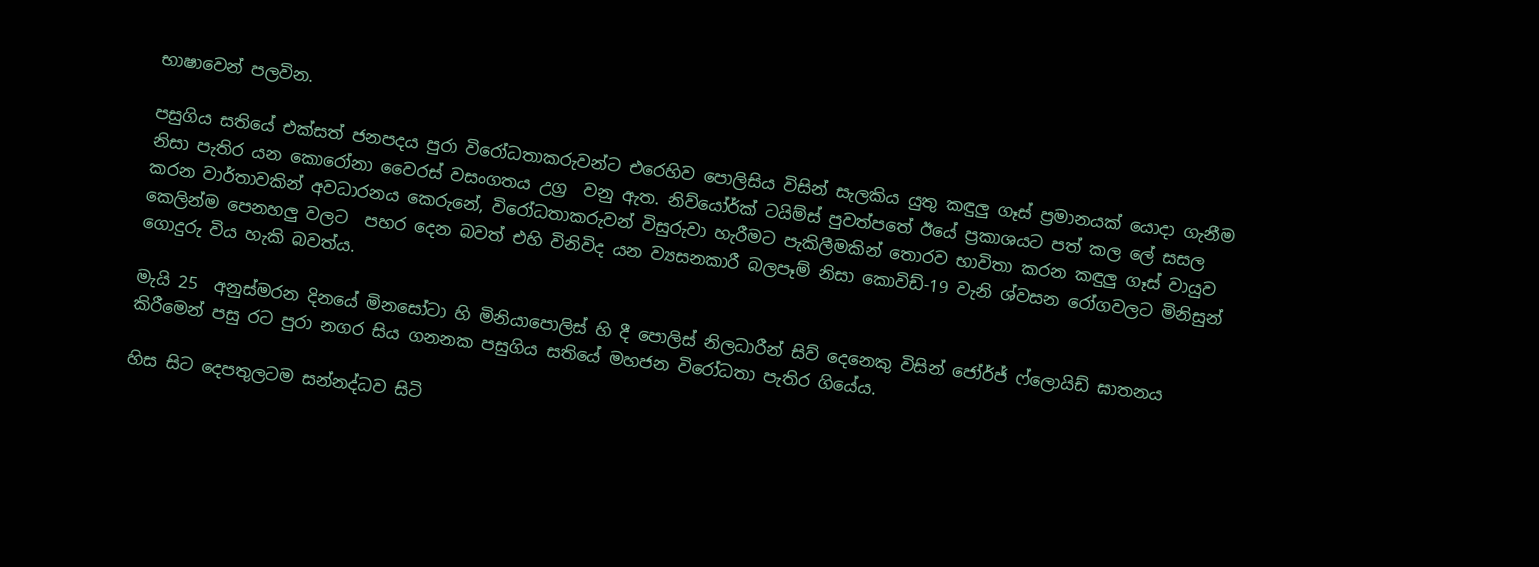භාෂාවෙන් පලවින.

පසුගිය සතියේ එක්සත් ජනපදය පුරා විරෝධතාකරුවන්ට එරෙහිව පොලිසිය විසින් සැලකිය යුතු කඳුලු ගෑස් ප්‍රමානයක් යොදා ගැනීම නිසා පැතිර යන කොරෝනා වෛරස් වසංගතය උග්‍ර  වනු ඇත. නිව්යෝර්ක් ටයිම්ස් පුවත්පතේ ඊයේ ප්‍රකාශයට පත් කල ලේ සසල කරන වාර්තාවකින් අවධාරනය කෙරුනේ, විරෝධතාකරුවන් විසුරුවා හැරීමට පැකිලීමකින් තොරව භාවිතා කරන කඳුලු ගෑස් වායුව කෙලින්ම පෙනහලු වලට  පහර දෙන බවත් එහි විනිවිද යන ව්‍යසනකාරී බලපෑම් නිසා කොවිඩ්-19 වැනි ශ්වසන රෝගවලට මිනිසුන් ගොදුරු විය හැකි බවත්ය.

මැයි 25  අනුස්මරන දිනයේ මිනසෝටා හි මිනියාපොලිස් හි දී පොලිස් නිලධාරීන් සිව් දෙනෙකු විසින් ජෝර්ජ් ෆ්ලොයිඩ් ඝාතනය කිරීමෙන් පසු රට පුරා නගර සිය ගනනක පසුගිය සතියේ මහජන විරෝධතා පැතිර ගියේය.

හිස සිට දෙපතුලටම සන්නද්ධව සිටි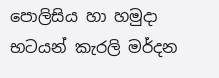පොලිසිය හා හමුදා භටයන් කැරලි මර්දන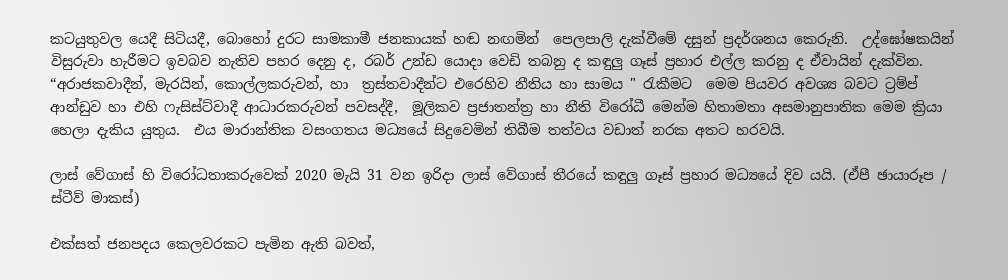කටයුතුවල යෙදී සිටියදී, බොහෝ දුරට සාමකාමී ජනකායක් හඬ නඟමින්  පෙලපාලි දැක්වීමේ දසුන් ප්‍රදර්ශනය කෙරුනි.  උද්ඝෝෂකයින් විසුරුවා හැරීමට ඉවබව නැතිව පහර දෙනු ද, රබර් උන්ඩ යොදා වෙඩි තබනු ද කඳුලු ගෑස් ප්‍රහාර එල්ල කරනු ද ඒවායින් දැක්වින. “අරාජකවාදීන්, මැරයින්, කොල්ලකරුවන්, හා  ත්‍රස්තවාදීන්ට එරෙහිව නීතිය හා සාමය " රැකීමට  මෙම පියවර අවශ්‍ය බවට ට්‍රම්ප් ආන්ඩුව හා එහි ෆැසිස්ට්වාදී ආධාරකරුවන් පවසද්දී,  මූලිකව ප්‍රජාතන්ත්‍ර හා නීති විරෝධී මෙන්ම හිතාමතා අසමානුපාතික මෙම ක්‍රියා හෙලා දැකිය යුතුය.  එය මාරාන්තික වසංගතය මධ්‍යයේ සිදුවෙමින් තිබීම තත්වය වඩාත් නරක අතට හරවයි.

ලාස් වේගාස් හි විරෝධතාකරුවෙක් 2020 මැයි 31 වන ඉරිදා ලාස් වේගාස් තීරයේ කඳුලු ගෑස් ප්‍රහාර මධ්‍යයේ දිව යයි. (ඒපී ඡායාරූප / ස්ටීව් මාකස්)

එක්සත් ජනපදය කෙලවරකට පැමින ඇති බවත්,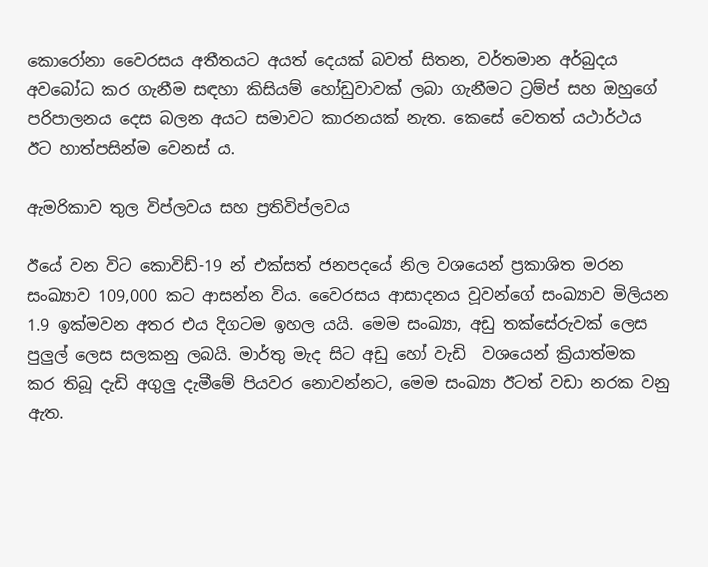කොරෝනා වෛරසය අතීතයට අයත් දෙයක් බවත් සිතන, වර්තමාන අර්බුදය අවබෝධ කර ගැනීම සඳහා කිසියම් හෝඩුවාවක් ලබා ගැනීමට ට්‍රම්ප් සහ ඔහුගේ පරිපාලනය දෙස බලන අයට සමාවට කාරනයක් නැත. කෙසේ වෙතත් යථාර්ථය ඊට හාත්පසින්ම වෙනස් ය.

ඇමරිකාව තුල විප්ලවය සහ ප්‍රතිවිප්ලවය

ඊයේ වන විට කොවිඩ්-19 න් එක්සත් ජනපදයේ නිල වශයෙන් ප්‍රකාශිත මරන සංඛ්‍යාව 109,000 කට ආසන්න විය. වෛරසය ආසාදනය වූවන්ගේ සංඛ්‍යාව මිලියන 1.9 ඉක්මවන අතර එය දිගටම ඉහල යයි. මෙම සංඛ්‍යා, අඩු තක්සේරුවක් ලෙස පුලුල් ලෙස සලකනු ලබයි. මාර්තු මැද සිට අඩු හෝ වැඩි  වශයෙන් ක්‍රියාත්මක කර තිබූ දැඩි අගුලු දැමීමේ පියවර නොවන්නට, මෙම සංඛ්‍යා ඊටත් වඩා නරක වනු ඇත.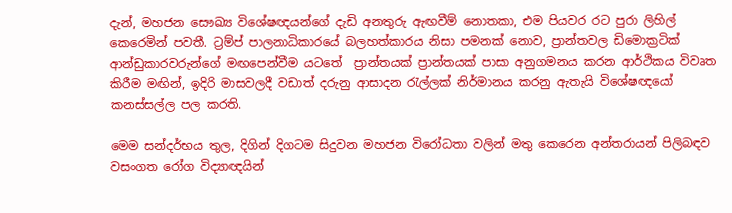දැන්, මහජන සෞඛ්‍ය විශේෂඥයන්ගේ දැඩි අනතුරු ඇඟවීම් නොතකා, එම පියවර රට පුරා ලිහිල් කෙරෙමින් පවතී. ට්‍රම්ප් පාලනාධිකාරයේ බලහත්කාරය නිසා පමනක් නොව, ප්‍රාන්තවල ඩිමොක්‍රටික් ආන්ඩුකාරවරුන්ගේ මඟපෙන්වීම යටතේ  ප්‍රාන්තයක් ප්‍රාන්තයක් පාසා අනුගමනය කරන ආර්ථිකය විවෘත කිරීම මඟින්, ඉදිරි මාසවලදී වඩාත් දරුනු ආසාදන රැල්ලක් නිර්මානය කරනු ඇතැයි විශේෂඥයෝ කනස්සල්ල පල කරති.

මෙම සන්දර්භය තුල, දිගින් දිගටම සිදුවන මහජන විරෝධතා වලින් මතු කෙරෙන අන්තරායන් පිලිබඳව වසංගත රෝග විද්‍යාඥයින්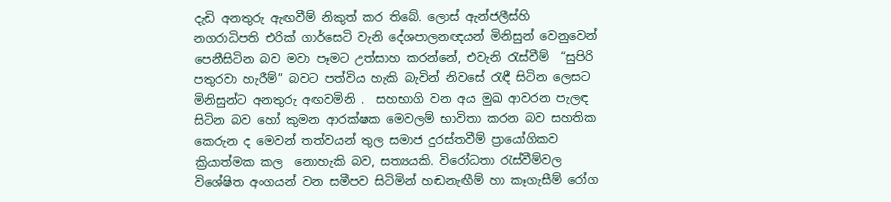දැඩි අනතුරු ඇඟවීම් නිකුත් කර තිබේ. ලොස් ඇන්ජලීස්හි නගරාධිපති එරික් ගාර්සෙටි වැනි දේශපාලනඥයන් මිනිසුන් වෙනුවෙන් පෙනීසිටින බව මවා පෑමට උත්සාහ කරන්නේ, එවැනි රැස්වීම්  “සුපිරි පතුරවා හැරීම්” බවට පත්විය හැකි බැවින් නිවසේ රැඳී සිටින ලෙසට මිනිසුන්ට අනතුරු අඟවමිනි .  සහභාගි වන අය මුඛ ආවරන පැලඳ සිටින බව හෝ කුමන ආරක්ෂක මෙවලම් භාවිතා කරන බව සහතික කෙරුන ද මෙවන් තත්වයන් තුල සමාජ දුරස්තවීම් ප්‍රායෝගිකව ක්‍රියාත්මක කල  නොහැකි බව, සත්‍යයකි. විරෝධතා රැස්වීම්වල විශේෂිත අංගයන් වන සමීපව සිටිමින් හඬනැඟීම් හා කෑගැසීම් රෝග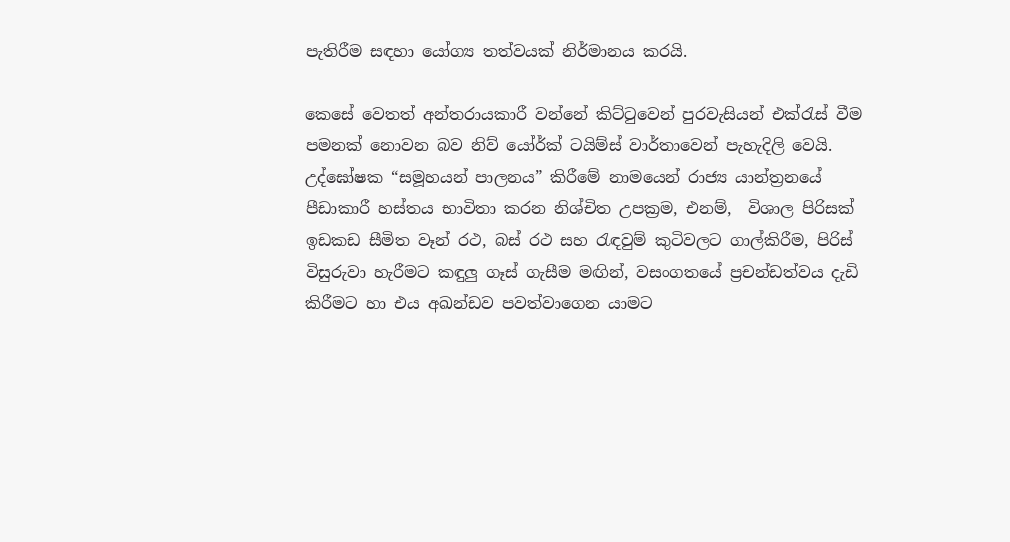පැතිරීම සඳහා යෝග්‍ය තත්වයක් නිර්මානය කරයි.

කෙසේ වෙතත් අන්තරායකාරී වන්නේ කිට්ටුවෙන් පුරවැසියන් එක්රැස් වීම පමනක් නොවන බව නිව් යෝර්ක් ටයිම්ස් වාර්තාවෙන් පැහැදිලි වෙයි. උද්ඝෝෂක “සමූහයන් පාලනය” කිරීමේ නාමයෙන් රාජ්‍ය යාන්ත්‍රනයේ පීඩාකාරී හස්තය භාවිතා කරන නිශ්චිත උපක්‍රම, එනම්,  විශාල පිරිසක් ඉඩකඩ සීමිත වෑන් රථ, බස් රථ සහ රැඳවුම් කුටිවලට ගාල්කිරීම, පිරිස් විසුරුවා හැරීමට කඳුලු ගෑස් ගැසීම මඟින්, වසංගතයේ ප්‍රචන්ඩත්වය දැඩි කිරීමට හා එය අඛන්ඩව පවත්වාගෙන යාමට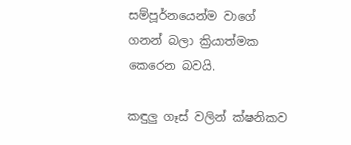සම්පූර්නයෙන්ම වාගේ ගනන් බලා ක්‍රියාත්මක කෙරෙන බවයි.

කඳුලු ගෑස් වලින් ක්ෂනිකව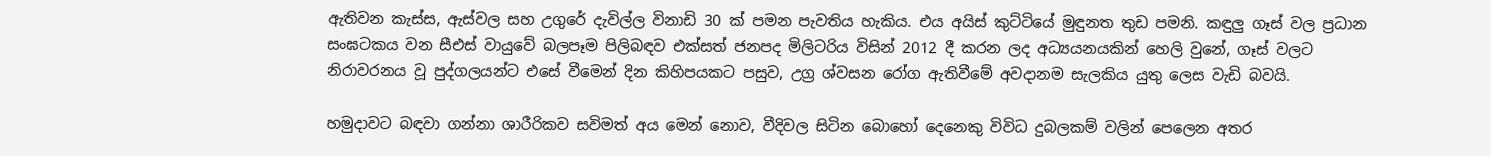ඇතිවන කැස්ස, ඇස්වල සහ උගුරේ දැවිල්ල විනාඩි 30 ක් පමන පැවතිය හැකිය. එය අයිස් කුට්ටියේ මුඳුනත තුඩ පමනි. කඳුලු ගෑස් වල ප්‍රධාන සංඝටකය වන සීඑස් වායුවේ බලපෑම පිලිබඳව එක්සත් ජනපද මිලිටරිය විසින් 2012 දී කරන ලද අධ්‍යයනයකින් හෙලි වුනේ, ගෑස් වලට  නිරාවරනය වූ පුද්ගලයන්ට එසේ වීමෙන් දින කිහිපයකට පසුව, උග්‍ර ශ්වසන රෝග ඇතිවීමේ අවදානම සැලකිය යුතු ලෙස වැඩි බවයි.

හමුදාවට බඳවා ගන්නා ශාරීරිකව සවිමත් අය මෙන් නොව, වීදිවල සිටින බොහෝ දෙනෙකු විවිධ දුබලකම් වලින් පෙලෙන අතර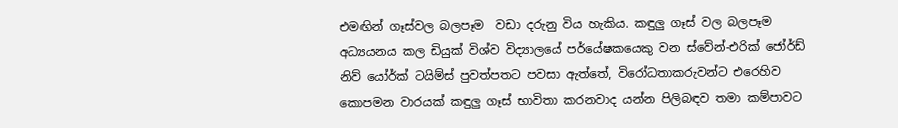එමඟින් ගෑස්වල බලපෑම  වඩා දරුනු විය හැකිය. කඳුලු ගෑස් වල බලපෑම අධ්‍යයනය කල ඩියුක් විශ්ව විද්‍යාලයේ පර්යේෂකයෙකු වන ස්වේන්-එරික් ජෝර්ඩ් නිව් යෝර්ක් ටයිම්ස් පුවත්පතට පවසා ඇත්තේ, විරෝධතාකරුවන්ට එරෙහිව කොපමන වාරයක් කඳුලු ගෑස් භාවිතා කරනවාද යන්න පිලිබඳව තමා කම්පාවට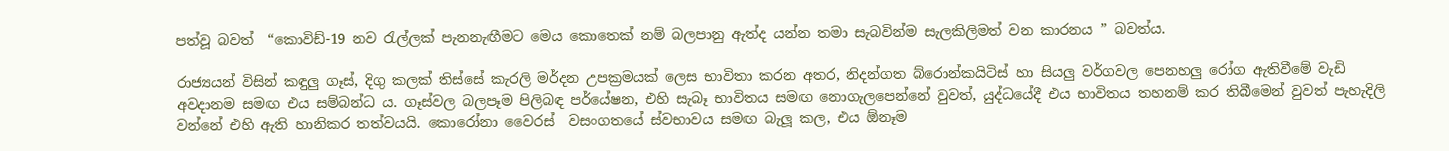පත්වූ බවත්  “කොවිඩ්-19 නව රැල්ලක් පැනනැඟීමට මෙය කොතෙක් නම් බලපානු ඇත්ද යන්න තමා සැබවින්ම සැලකිලිමත් වන කාරනය ” බවත්ය.

රාජ්‍යයන් විසින් කඳුලු ගෑස්, දිගු කලක් තිස්සේ කැරලි මර්දන උපක්‍රමයක් ලෙස භාවිතා කරන අතර, නිදන්ගත බ්රොන්කයිටිස් හා සියලු වර්ගවල පෙනහලු රෝග ඇතිවීමේ වැඩි අවදානම සමඟ එය සම්බන්ධ ය. ගෑස්වල බලපෑම පිලිබඳ පර්යේෂන, එහි සැබෑ භාවිතය සමඟ නොගැලපෙන්නේ වුවත්, යුද්ධයේදී එය භාවිතය තහනම් කර තිබීමෙන් වුවත් පැහැදිලි වන්නේ එහි ඇති හානිකර තත්වයයි. කොරෝනා වෛරස්  වසංගතයේ ස්වභාවය සමඟ බැලූ කල, එය ඕනෑම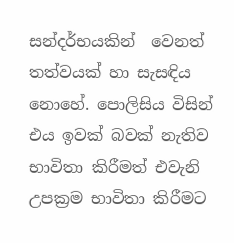සන්දර්භයකින්  වෙනත් තත්වයක් හා සැසඳිය නොහේ. පොලිසිය විසින් එය ඉවක් බවක් නැතිව භාවිතා කිරීමත් එවැනි උපක්‍රම භාවිතා කිරීමට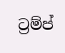ට්‍රම්ප්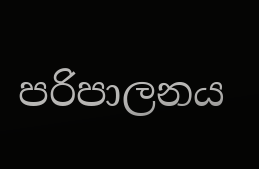පරිපාලනය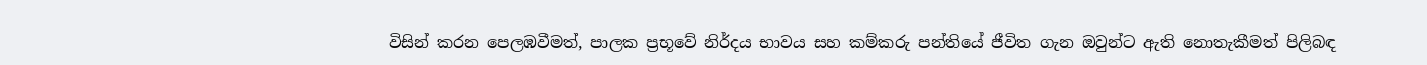විසින් කරන පෙලඹවීමත්, පාලක ප්‍රභූවේ නිර්දය භාවය සහ කම්කරු පන්තියේ ජීවිත ගැන ඔවුන්ට ඇති නොතැකීමත් පිලිබඳ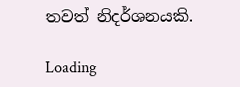තවත් නිදර්ශනයකි.

Loading